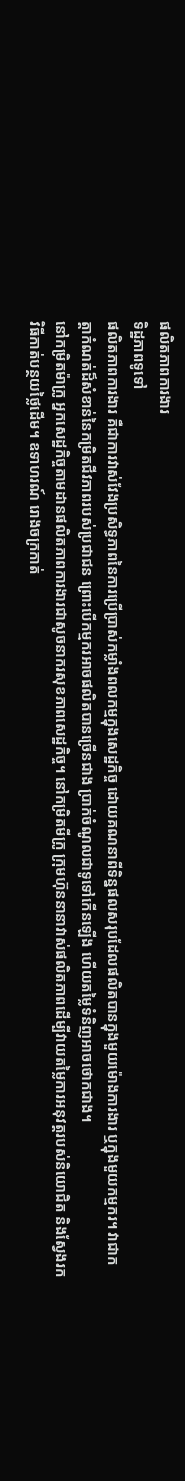ផលិតភាពការងារ
ទិដ្ឋភាពទូទៅ
ផលិតភាពការងារ គឺជាការវាស់វែងប្រសិទ្ធភាពនៃការប្រើប្រាស់កម្លាំងពលកម្មក្នុងសេដ្ឋកិច្ច ដោយគណនាពីទិន្នផលសរុបដែលផលិតបានក្នុងមួយម៉ោងការងារ ឬក្នុងមួយកម្មករ។ វាជាកត្តាកំណត់ដ៏សំខាន់នៃកម្រិតជីវភាពរបស់ប្រជាជន ព្រោះបើកម្មករអាចផលិតបានច្រើនជាង ប្រាក់ចំណូលជាទូទៅកើនឡើង ហើយតម្លៃទំនិញអាចថោកជាង។
នៅកម្រិតម៉ាក្រូ អ្នកសេដ្ឋកិច្ចតាមដានផលិតភាពការងារជាសូចនាករសុខភាពសេដ្ឋកិច្ច។ នៅកម្រិតមីក្រូ ក្រុមហ៊ុននានាវាស់ផលិតភាពដើម្បីវាយតម្លៃការអនុវត្តរបស់និយោជិត និងស្វែងរកវិធីកាត់បន្ថយថ្លៃដើម។ ឧទាហរណ៍ រោងចក្រកាត់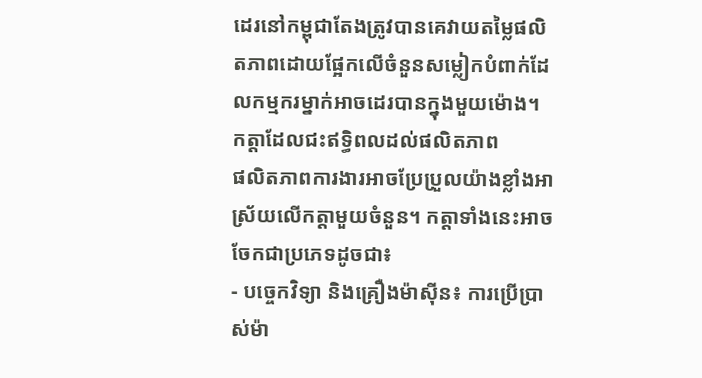ដេរនៅកម្ពុជាតែងត្រូវបានគេវាយតម្លៃផលិតភាពដោយផ្អែកលើចំនួនសម្លៀកបំពាក់ដែលកម្មករម្នាក់អាចដេរបានក្នុងមួយម៉ោង។
កត្តាដែលជះឥទ្ធិពលដល់ផលិតភាព
ផលិតភាពការងារអាចប្រែប្រួលយ៉ាងខ្លាំងអាស្រ័យលើកត្តាមួយចំនួន។ កត្តាទាំងនេះអាចចែកជាប្រភេទដូចជា៖
- បច្ចេកវិទ្យា និងគ្រឿងម៉ាស៊ីន៖ ការប្រើប្រាស់ម៉ា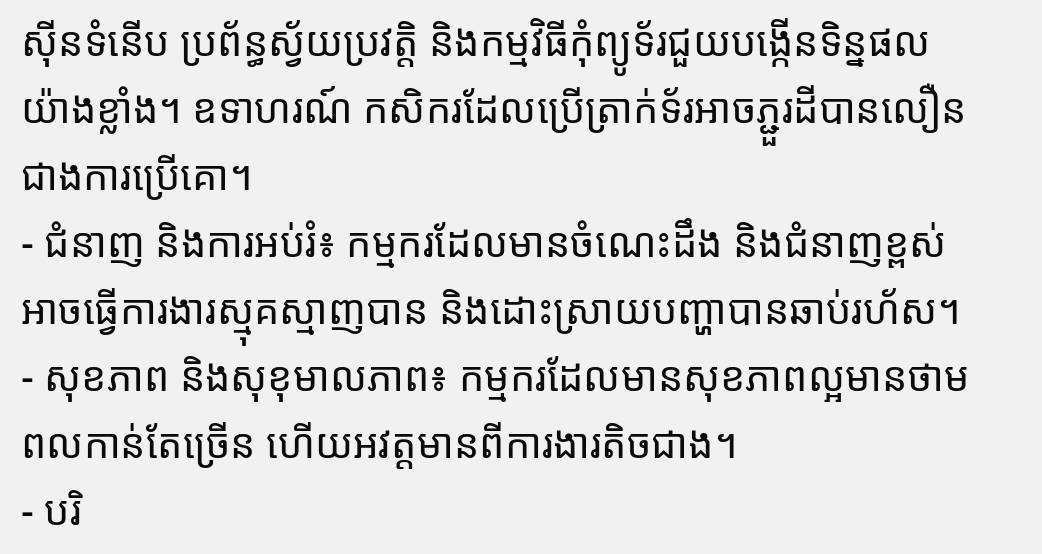ស៊ីនទំនើប ប្រព័ន្ធស្វ័យប្រវត្តិ និងកម្មវិធីកុំព្យូទ័រជួយបង្កើនទិន្នផលយ៉ាងខ្លាំង។ ឧទាហរណ៍ កសិករដែលប្រើត្រាក់ទ័រអាចភ្ជួរដីបានលឿនជាងការប្រើគោ។
- ជំនាញ និងការអប់រំ៖ កម្មករដែលមានចំណេះដឹង និងជំនាញខ្ពស់អាចធ្វើការងារស្មុគស្មាញបាន និងដោះស្រាយបញ្ហាបានឆាប់រហ័ស។
- សុខភាព និងសុខុមាលភាព៖ កម្មករដែលមានសុខភាពល្អមានថាមពលកាន់តែច្រើន ហើយអវត្តមានពីការងារតិចជាង។
- បរិ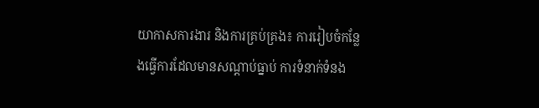យាកាសការងារ និងការគ្រប់គ្រង៖ ការរៀបចំកន្លែងធ្វើការដែលមានសណ្តាប់ធ្នាប់ ការទំនាក់ទំនង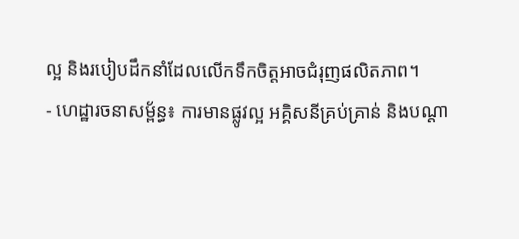ល្អ និងរបៀបដឹកនាំដែលលើកទឹកចិត្តអាចជំរុញផលិតភាព។
- ហេដ្ឋារចនាសម្ព័ន្ធ៖ ការមានផ្លូវល្អ អគ្គិសនីគ្រប់គ្រាន់ និងបណ្តា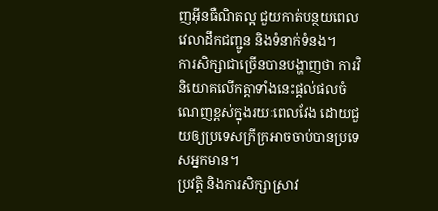ញអ៊ីនធឺណិតល្អ ជួយកាត់បន្ថយពេលវេលាដឹកជញ្ជូន និងទំនាក់ទំនង។
ការសិក្សាជាច្រើនបានបង្ហាញថា ការវិនិយោគលើកត្តាទាំងនេះផ្តល់ផលចំណេញខ្ពស់ក្នុងរយៈពេលវែង ដោយជួយឲ្យប្រទេសក្រីក្រអាចចាប់បានប្រទេសអ្នកមាន។
ប្រវត្តិ និងការសិក្សាស្រាវ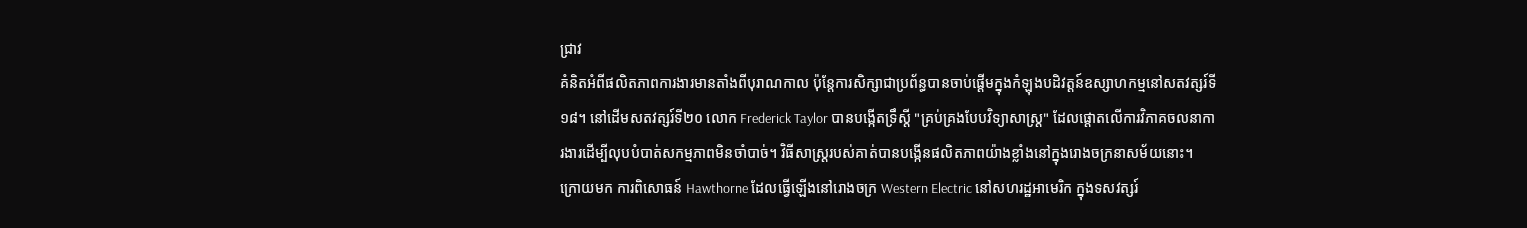ជ្រាវ
គំនិតអំពីផលិតភាពការងារមានតាំងពីបុរាណកាល ប៉ុន្តែការសិក្សាជាប្រព័ន្ធបានចាប់ផ្តើមក្នុងកំឡុងបដិវត្តន៍ឧស្សាហកម្មនៅសតវត្សរ៍ទី១៨។ នៅដើមសតវត្សរ៍ទី២០ លោក Frederick Taylor បានបង្កើតទ្រឹស្តី "គ្រប់គ្រងបែបវិទ្យាសាស្ត្រ" ដែលផ្តោតលើការវិភាគចលនាការងារដើម្បីលុបបំបាត់សកម្មភាពមិនចាំបាច់។ វិធីសាស្ត្ររបស់គាត់បានបង្កើនផលិតភាពយ៉ាងខ្លាំងនៅក្នុងរោងចក្រនាសម័យនោះ។
ក្រោយមក ការពិសោធន៍ Hawthorne ដែលធ្វើឡើងនៅរោងចក្រ Western Electric នៅសហរដ្ឋអាមេរិក ក្នុងទសវត្សរ៍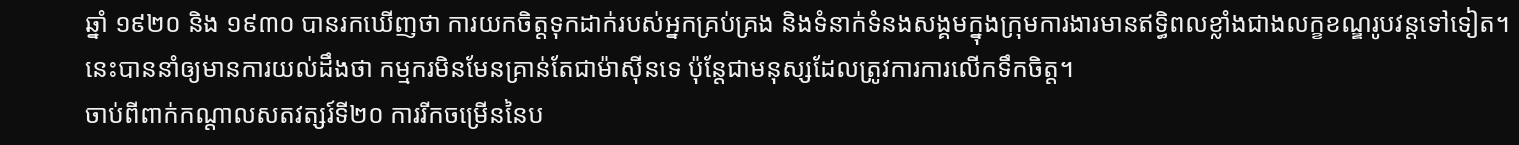ឆ្នាំ ១៩២០ និង ១៩៣០ បានរកឃើញថា ការយកចិត្តទុកដាក់របស់អ្នកគ្រប់គ្រង និងទំនាក់ទំនងសង្គមក្នុងក្រុមការងារមានឥទ្ធិពលខ្លាំងជាងលក្ខខណ្ឌរូបវន្តទៅទៀត។ នេះបាននាំឲ្យមានការយល់ដឹងថា កម្មករមិនមែនគ្រាន់តែជាម៉ាស៊ីនទេ ប៉ុន្តែជាមនុស្សដែលត្រូវការការលើកទឹកចិត្ត។
ចាប់ពីពាក់កណ្តាលសតវត្សរ៍ទី២០ ការរីកចម្រើននៃប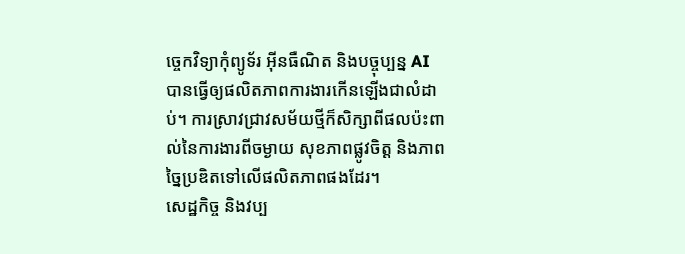ច្ចេកវិទ្យាកុំព្យូទ័រ អ៊ីនធឺណិត និងបច្ចុប្បន្ន AI បានធ្វើឲ្យផលិតភាពការងារកើនឡើងជាលំដាប់។ ការស្រាវជ្រាវសម័យថ្មីក៏សិក្សាពីផលប៉ះពាល់នៃការងារពីចម្ងាយ សុខភាពផ្លូវចិត្ត និងភាពច្នៃប្រឌិតទៅលើផលិតភាពផងដែរ។
សេដ្ឋកិច្ច និងវប្ប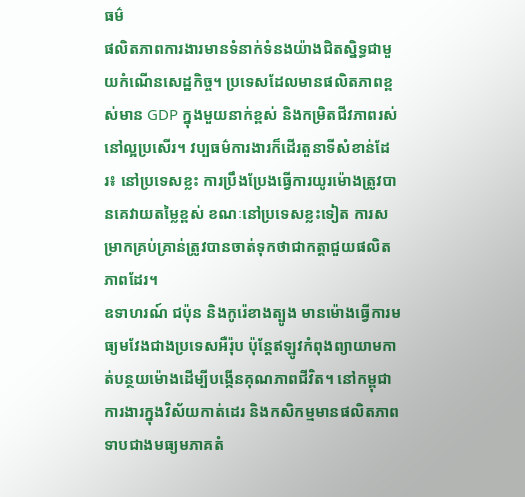ធម៌
ផលិតភាពការងារមានទំនាក់ទំនងយ៉ាងជិតស្និទ្ធជាមួយកំណើនសេដ្ឋកិច្ច។ ប្រទេសដែលមានផលិតភាពខ្ពស់មាន GDP ក្នុងមួយនាក់ខ្ពស់ និងកម្រិតជីវភាពរស់នៅល្អប្រសើរ។ វប្បធម៌ការងារក៏ដើរតួនាទីសំខាន់ដែរ៖ នៅប្រទេសខ្លះ ការប្រឹងប្រែងធ្វើការយូរម៉ោងត្រូវបានគេវាយតម្លៃខ្ពស់ ខណៈនៅប្រទេសខ្លះទៀត ការសម្រាកគ្រប់គ្រាន់ត្រូវបានចាត់ទុកថាជាកត្តាជួយផលិតភាពដែរ។
ឧទាហរណ៍ ជប៉ុន និងកូរ៉េខាងត្បូង មានម៉ោងធ្វើការមធ្យមវែងជាងប្រទេសអឺរ៉ុប ប៉ុន្តែឥឡូវកំពុងព្យាយាមកាត់បន្ថយម៉ោងដើម្បីបង្កើនគុណភាពជីវិត។ នៅកម្ពុជា ការងារក្នុងវិស័យកាត់ដេរ និងកសិកម្មមានផលិតភាពទាបជាងមធ្យមភាគតំ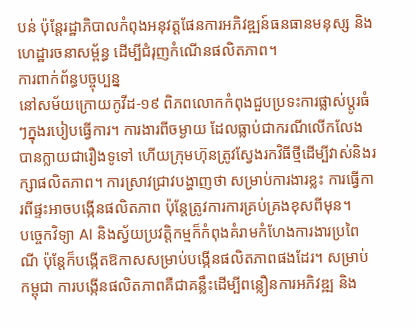បន់ ប៉ុន្តែរដ្ឋាភិបាលកំពុងអនុវត្តផែនការអភិវឌ្ឍន៍ធនធានមនុស្ស និងហេដ្ឋារចនាសម្ព័ន្ធ ដើម្បីជំរុញកំណើនផលិតភាព។
ការពាក់ព័ន្ធបច្ចុប្បន្ន
នៅសម័យក្រោយកូវីដ-១៩ ពិភពលោកកំពុងជួបប្រទះការផ្លាស់ប្តូរធំៗក្នុងរបៀបធ្វើការ។ ការងារពីចម្ងាយ ដែលធ្លាប់ជាករណីលើកលែង បានក្លាយជារឿងទូទៅ ហើយក្រុមហ៊ុនត្រូវស្វែងរកវិធីថ្មីដើម្បីវាស់និងរក្សាផលិតភាព។ ការស្រាវជ្រាវបង្ហាញថា សម្រាប់ការងារខ្លះ ការធ្វើការពីផ្ទះអាចបង្កើនផលិតភាព ប៉ុន្តែត្រូវការការគ្រប់គ្រងខុសពីមុន។
បច្ចេកវិទ្យា AI និងស្វ័យប្រវត្តិកម្មក៏កំពុងគំរាមកំហែងការងារប្រពៃណី ប៉ុន្តែក៏បង្កើតឱកាសសម្រាប់បង្កើនផលិតភាពផងដែរ។ សម្រាប់កម្ពុជា ការបង្កើនផលិតភាពគឺជាគន្លឹះដើម្បីពន្លឿនការអភិវឌ្ឍ និង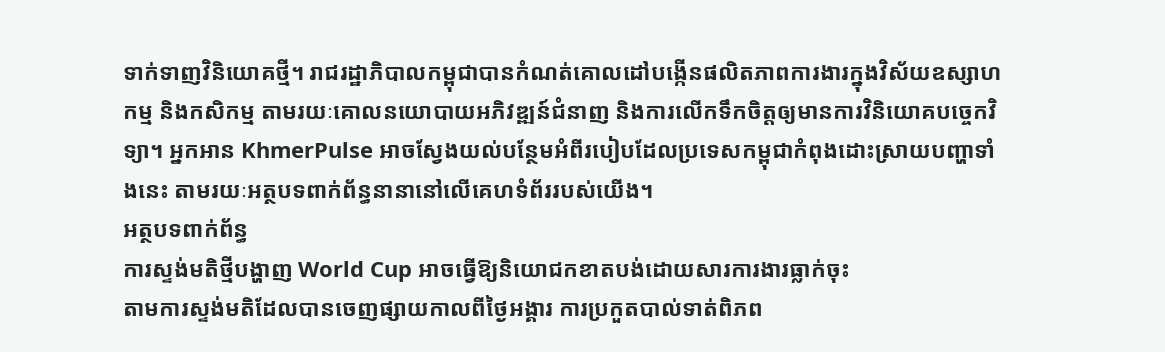ទាក់ទាញវិនិយោគថ្មី។ រាជរដ្ឋាភិបាលកម្ពុជាបានកំណត់គោលដៅបង្កើនផលិតភាពការងារក្នុងវិស័យឧស្សាហកម្ម និងកសិកម្ម តាមរយៈគោលនយោបាយអភិវឌ្ឍន៍ជំនាញ និងការលើកទឹកចិត្តឲ្យមានការវិនិយោគបច្ចេកវិទ្យា។ អ្នកអាន KhmerPulse អាចស្វែងយល់បន្ថែមអំពីរបៀបដែលប្រទេសកម្ពុជាកំពុងដោះស្រាយបញ្ហាទាំងនេះ តាមរយៈអត្ថបទពាក់ព័ន្ធនានានៅលើគេហទំព័ររបស់យើង។
អត្ថបទពាក់ព័ន្ធ
ការស្ទង់មតិថ្មីបង្ហាញ World Cup អាចធ្វើឱ្យនិយោជកខាតបង់ដោយសារការងារធ្លាក់ចុះ
តាមការស្ទង់មតិដែលបានចេញផ្សាយកាលពីថ្ងៃអង្គារ ការប្រកួតបាល់ទាត់ពិភព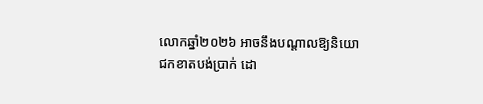លោកឆ្នាំ២០២៦ អាចនឹងបណ្តាលឱ្យនិយោជកខាតបង់ប្រាក់ ដោ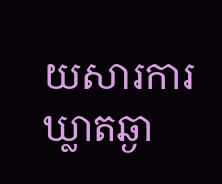យសារការឃ្លាតឆ្ងា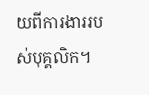យពីការងាររបស់បុគ្គលិក។